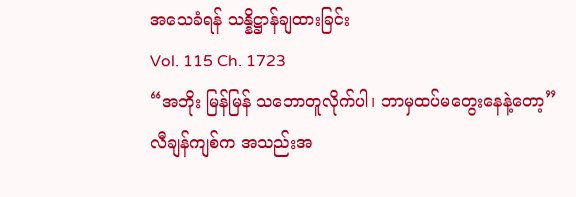အသေခံရန် သန္နိဋ္ဌာန်ချထားခြင်း
Vol. 115 Ch. 1723
“အဘိုး မြန်မြန် သဘောတူလိုက်ပါ၊ ဘာမှထပ်မတွေးနေနဲ့တော့”
လီချန်ကျစ်က အသည်းအ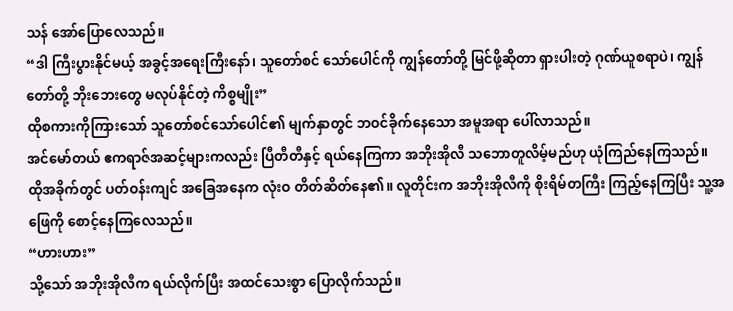သန် အော်ပြောလေသည်။
“ဒါ ကြီးပွားနိုင်မယ့် အခွင့်အရေးကြီးနော်၊ သူတော်စင် သော်ပေါင်ကို ကျွန်တော်တို့ မြင်ဖို့ဆိုတာ ရှားပါးတဲ့ ဂုဏ်ယူစရာပဲ၊ ကျွန်တော်တို့ ဘိုးဘေးတွေ မလုပ်နိုင်တဲ့ ကိစ္စမျိုး”
ထိုစကားကိုကြားသော် သူတော်စင်သော်ပေါင်၏ မျက်နှာတွင် ဘဝင်ခိုက်နေသော အမူအရာ ပေါ်လာသည်။
အင်မော်တယ် ဧကရာဇ်အဆင့်များကလည်း ပြီတီတီနှင့် ရယ်နေကြကာ အဘိုးအိုလီ သဘောတူလိမ့်မည်ဟု ယုံကြည်နေကြသည်။
ထိုအခိုက်တွင် ပတ်ဝန်းကျင် အခြေအနေက လုံးဝ တိတ်ဆိတ်နေ၏။ လူတိုင်းက အဘိုးအိုလီကို စိုးရိမ်တကြီး ကြည့်နေကြပြီး သူ့အဖြေကို စောင့်နေကြလေသည်။
“ဟားဟား”
သို့သော် အဘိုးအိုလီက ရယ်လိုက်ပြီး အထင်သေးစွာ ပြောလိုက်သည်။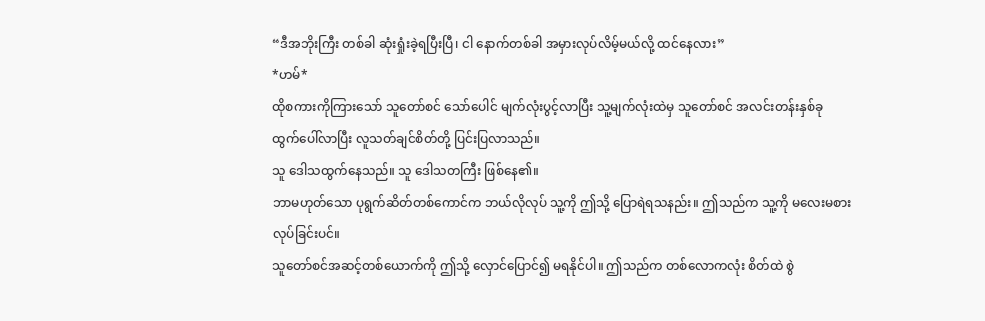“ဒီအဘိုးကြီး တစ်ခါ ဆုံးရှုံးခဲ့ရပြီးပြီ၊ ငါ နောက်တစ်ခါ အမှားလုပ်လိမ့်မယ်လို့ ထင်နေလား”
*ဟမ်*
ထိုစကားကိုကြားသော် သူတော်စင် သော်ပေါင် မျက်လုံးပွင့်လာပြီး သူ့မျက်လုံးထဲမှ သူတော်စင် အလင်းတန်းနှစ်ခု ထွက်ပေါ်လာပြီး လူသတ်ချင်စိတ်တို့ ပြင်းပြလာသည်။
သူ ဒေါသထွက်နေသည်။ သူ ဒေါသတကြီး ဖြစ်နေ၏။
ဘာမဟုတ်သော ပုရွက်ဆိတ်တစ်ကောင်က ဘယ်လိုလုပ် သူ့ကို ဤသို့ ပြောရဲရသနည်း။ ဤသည်က သူ့ကို မလေးမစား လုပ်ခြင်းပင်။
သူတော်စင်အဆင့်တစ်ယောက်ကို ဤသို့ လှောင်ပြောင်၍ မရနိုင်ပါ။ ဤသည်က တစ်လောကလုံး စိတ်ထဲ စွဲ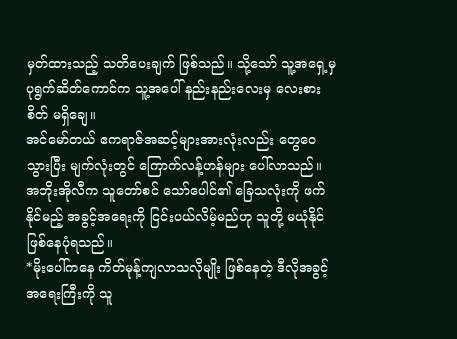မှတ်ထားသည့် သတိပေးချက် ဖြစ်သည်။ သို့သော် သူ့အရှေ့မှ ပုရွက်ဆိတ်ကောင်က သူ့အပေါ် နည်းနည်းလေးမှ လေးစားစိတ် မရှိချေ။
အင်မော်တယ် ဧကရာဇ်အဆင့်များအားလုံးလည်း တွေဝေသွားပြီး မျက်လုံးတွင် ကြောက်လန့်ဟန်များ ပေါ်လာသည်။
အဘိုးအိုလီက သူတော်စင် သော်ပေါင်၏ ခြေသလုံးကို ဖက်နိုင်မည့် အခွင့်အရေးကို ငြင်းပယ်လိမ့်မည်ဟု သူတို့ မယုံနိုင် ဖြစ်နေပုံရသည်။
*မိုးပေါ်ကနေ ကိတ်မုန့်ကျလာသလိုမျိုး ဖြစ်နေတဲ့ ဒီလိုအခွင့်အရေးကြီးကို သူ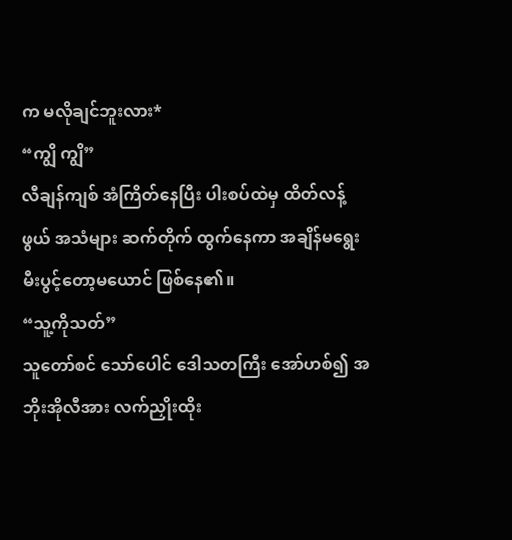က မလိုချင်ဘူးလား*
“ကျွိ ကျွိ”
လီချန်ကျစ် အံကြိတ်နေပြီး ပါးစပ်ထဲမှ ထိတ်လန့်ဖွယ် အသံများ ဆက်တိုက် ထွက်နေကာ အချိန်မရွေး မီးပွင့်တော့မယောင် ဖြစ်နေ၏။
“သူ့ကိုသတ်”
သူတော်စင် သော်ပေါင် ဒေါသတကြီး အော်ဟစ်၍ အဘိုးအိုလီအား လက်ညှိုးထိုး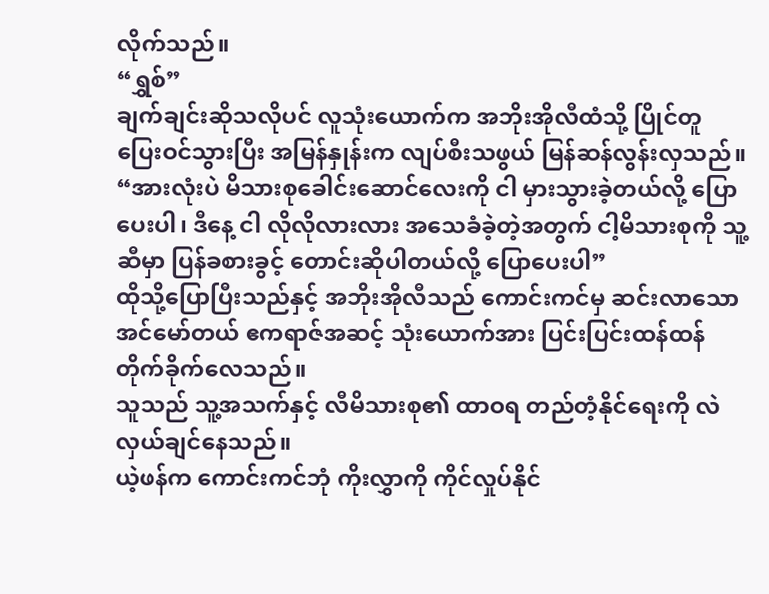လိုက်သည်။
“ရွှစ်”
ချက်ချင်းဆိုသလိုပင် လူသုံးယောက်က အဘိုးအိုလီထံသို့ ပြိုင်တူ ပြေးဝင်သွားပြီး အမြန်နှုန်းက လျပ်စီးသဖွယ် မြန်ဆန်လွန်းလှသည်။
“အားလုံးပဲ မိသားစုခေါင်းဆောင်လေးကို ငါ မှားသွားခဲ့တယ်လို့ ပြောပေးပါ၊ ဒီနေ့ ငါ လိုလိုလားလား အသေခံခဲ့တဲ့အတွက် ငါ့မိသားစုကို သူ့ဆီမှာ ပြန်ခစားခွင့် တောင်းဆိုပါတယ်လို့ ပြောပေးပါ”
ထိုသို့ပြောပြီးသည်နှင့် အဘိုးအိုလီသည် ကောင်းကင်မှ ဆင်းလာသော အင်မော်တယ် ဧကရာဇ်အဆင့် သုံးယောက်အား ပြင်းပြင်းထန်ထန် တိုက်ခိုက်လေသည်။
သူသည် သူ့အသက်နှင့် လီမိသားစု၏ ထာဝရ တည်တံ့နိုင်ရေးကို လဲလှယ်ချင်နေသည်။
ယဲ့ဖန်က ကောင်းကင်ဘုံ ကိုးလွှာကို ကိုင်လှုပ်နိုင်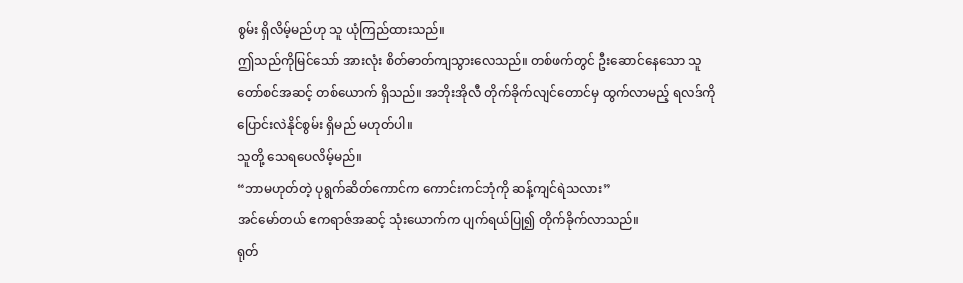စွမ်း ရှိလိမ့်မည်ဟု သူ ယုံကြည်ထားသည်။
ဤသည်ကိုမြင်သော် အားလုံး စိတ်ဓာတ်ကျသွားလေသည်။ တစ်ဖက်တွင် ဦးဆောင်နေသော သူတော်စင်အဆင့် တစ်ယောက် ရှိသည်။ အဘိုးအိုလီ တိုက်ခိုက်လျင်တောင်မှ ထွက်လာမည့် ရလဒ်ကို ပြောင်းလဲနိုင်စွမ်း ရှိမည် မဟုတ်ပါ။
သူတို့ သေရပေလိမ့်မည်။
“ဘာမဟုတ်တဲ့ ပုရွက်ဆိတ်ကောင်က ကောင်းကင်ဘုံကို ဆန့်ကျင်ရဲသလား”
အင်မော်တယ် ဧကရာဇ်အဆင့် သုံးယောက်က ပျက်ရယ်ပြု၍ တိုက်ခိုက်လာသည်။
ရုတ်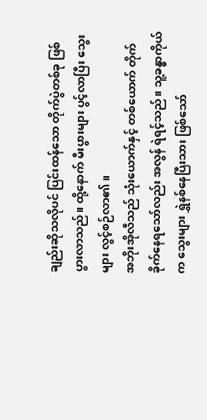ချည်းဆိုသလိုပင် ပြင်းထန်သော တိုက်ပွဲတစ်ခု ဖြစ်ပွားလာသည်။ ထို့နောက် မီးပွားများ ပွင့်လာပြီး သွေးများ လွင့်စဉ်လာ၏။
အဘိုးအိုလီသည် သုံးယောက်နှင့် တစ်ယောက် တိုက်ခိုက်နေရသော်လည်း အလွန် ရဲရင့်သည်။ သူ့ခန္ဓာကိုယ်က သွေးများ ရွှဲနစ်နေပြီးသား ဖြစ်သော်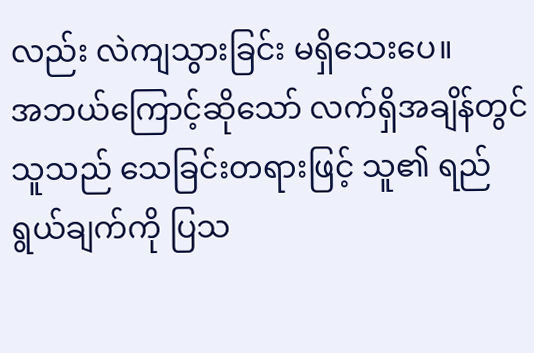လည်း လဲကျသွားခြင်း မရှိသေးပေ။
အဘယ်ကြောင့်ဆိုသော် လက်ရှိအချိန်တွင် သူသည် သေခြင်းတရားဖြင့် သူ၏ ရည်ရွယ်ချက်ကို ပြသ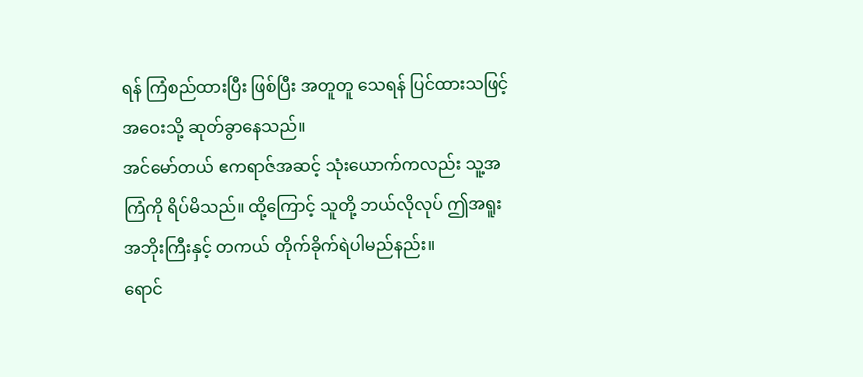ရန် ကြံစည်ထားပြီး ဖြစ်ပြီး အတူတူ သေရန် ပြင်ထားသဖြင့် အဝေးသို့ ဆုတ်ခွာနေသည်။
အင်မော်တယ် ဧကရာဇ်အဆင့် သုံးယောက်ကလည်း သူ့အကြံကို ရိပ်မိသည်။ ထို့ကြောင့် သူတို့ ဘယ်လိုလုပ် ဤအရူး အဘိုးကြီးနှင့် တကယ် တိုက်ခိုက်ရဲပါမည်နည်း။
ရောင်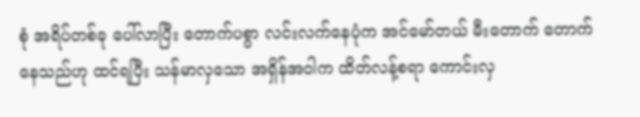စုံ အရိပ်တစ်ခု ပေါ်လာပြီး တောက်ပစွာ လင်းလက်နေပုံက အင်မော်တယ် မီးတောက် တောက်နေသည်ဟု ထင်ရပြီး သန်မာလှသော အရှိန်အဝါက ထိတ်လန့်စရာ ကောင်းလှ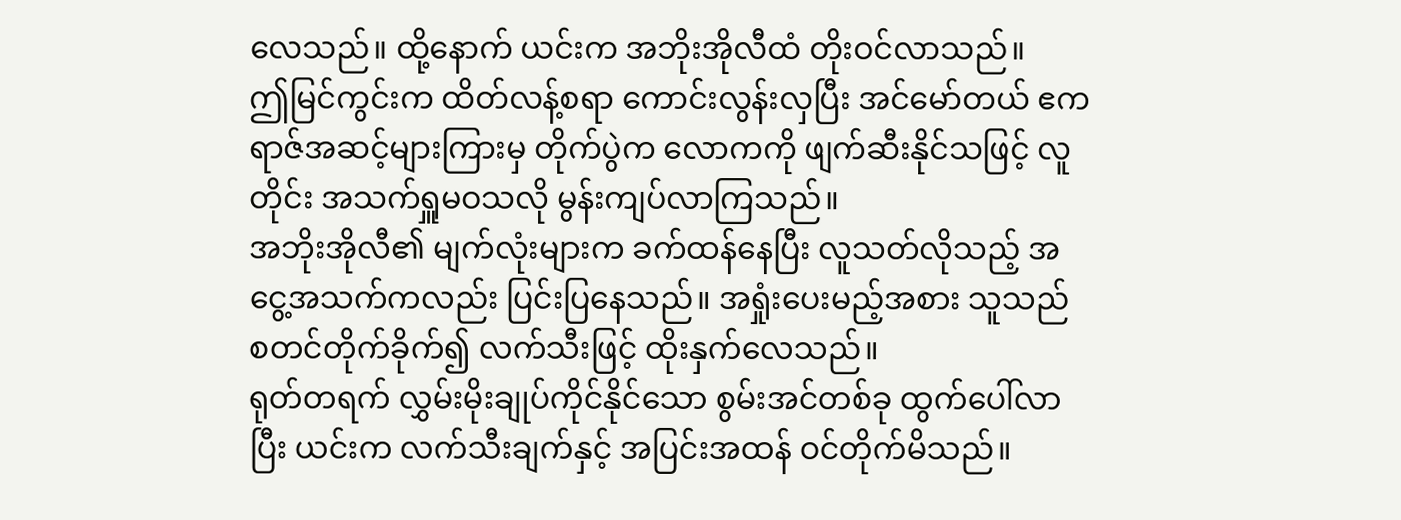လေသည်။ ထို့နောက် ယင်းက အဘိုးအိုလီထံ တိုးဝင်လာသည်။
ဤမြင်ကွင်းက ထိတ်လန့်စရာ ကောင်းလွန်းလှပြီး အင်မော်တယ် ဧကရာဇ်အဆင့်များကြားမှ တိုက်ပွဲက လောကကို ဖျက်ဆီးနိုင်သဖြင့် လူတိုင်း အသက်ရှူမဝသလို မွန်းကျပ်လာကြသည်။
အဘိုးအိုလီ၏ မျက်လုံးများက ခက်ထန်နေပြီး လူသတ်လိုသည့် အငွေ့အသက်ကလည်း ပြင်းပြနေသည်။ အရှုံးပေးမည့်အစား သူသည် စတင်တိုက်ခိုက်၍ လက်သီးဖြင့် ထိုးနှက်လေသည်။
ရုတ်တရက် လွှမ်းမိုးချုပ်ကိုင်နိုင်သော စွမ်းအင်တစ်ခု ထွက်ပေါ်လာပြီး ယင်းက လက်သီးချက်နှင့် အပြင်းအထန် ဝင်တိုက်မိသည်။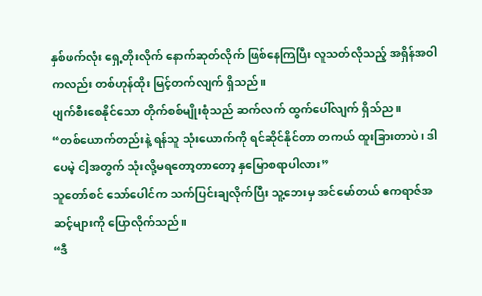နှစ်ဖက်လုံး ရှေ့တိုးလိုက် နောက်ဆုတ်လိုက် ဖြစ်နေကြပြီး လူသတ်လိုသည့် အရှိန်အဝါကလည်း တစ်ဟုန်ထိုး မြင့်တက်လျက် ရှိသည်။
ပျက်စီးစေနိုင်သော တိုက်စစ်မျိုးစုံသည် ဆက်လက် ထွက်ပေါ်လျက် ရှိသ်ည။
“တစ်ယောက်တည်းနဲ့ ရန်သူ သုံးယောက်ကို ရင်ဆိုင်နိုင်တာ တကယ် ထူးခြားတာပဲ၊ ဒါပေမဲ့ ငါ့အတွက် သုံးလို့မရတော့တာတော့ နှမြောစရာပါလား”
သူတော်စင် သော်ပေါင်က သက်ပြင်းချလိုက်ပြီး သူ့ဘေးမှ အင်မော်တယ် ဧကရာဇ်အဆင့်များကို ပြောလိုက်သည်။
“ဒီ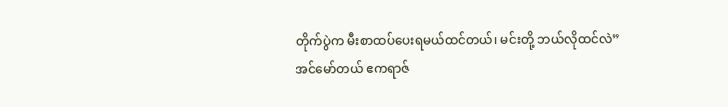တိုက်ပွဲက မီးစာထပ်ပေးရမယ်ထင်တယ်၊ မင်းတို့ ဘယ်လိုထင်လဲ”
အင်မော်တယ် ဧကရာဇ်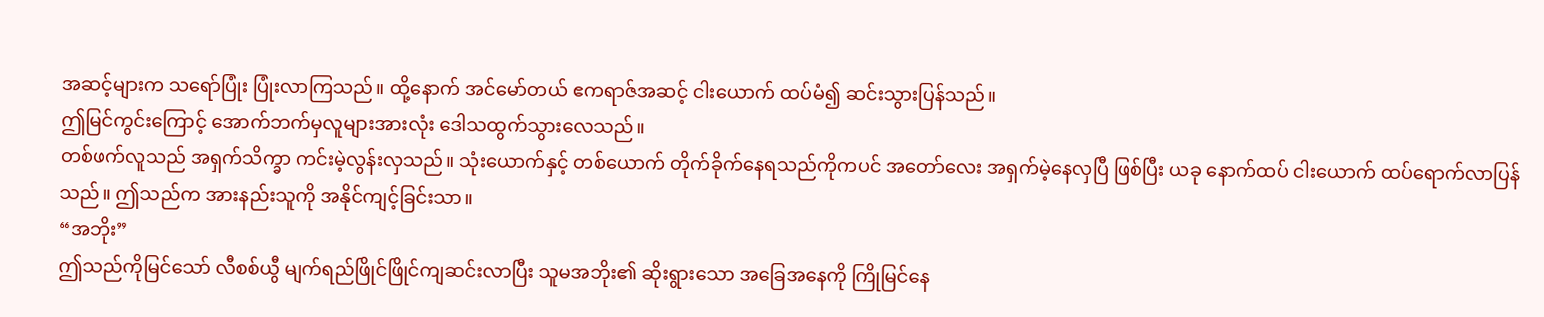အဆင့်များက သရော်ပြုံး ပြုံးလာကြသည်။ ထို့နောက် အင်မော်တယ် ဧကရာဇ်အဆင့် ငါးယောက် ထပ်မံ၍ ဆင်းသွားပြန်သည်။
ဤမြင်ကွင်းကြောင့် အောက်ဘက်မှလူများအားလုံး ဒေါသထွက်သွားလေသည်။
တစ်ဖက်လူသည် အရှက်သိက္ခာ ကင်းမဲ့လွန်းလှသည်။ သုံးယောက်နှင့် တစ်ယောက် တိုက်ခိုက်နေရသည်ကိုကပင် အတော်လေး အရှက်မဲ့နေလှပြီ ဖြစ်ပြီး ယခု နောက်ထပ် ငါးယောက် ထပ်ရောက်လာပြန်သည်။ ဤသည်က အားနည်းသူကို အနိုင်ကျင့်ခြင်းသာ။
“အဘိုး”
ဤသည်ကိုမြင်သော် လီစစ်ယွီ မျက်ရည်ဖြိုင်ဖြိုင်ကျဆင်းလာပြီး သူမအဘိုး၏ ဆိုးရွားသော အခြေအနေကို ကြိုမြင်နေ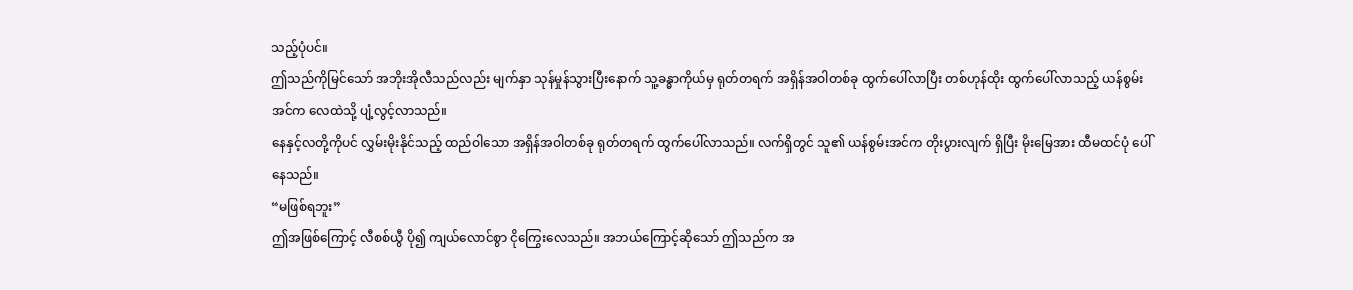သည့်ပုံပင်။
ဤသည်ကိုမြင်သော် အဘိုးအိုလီသည်လည်း မျက်နှာ သုန်မှုန်သွားပြီးနောက် သူ့ခန္ဓာကိုယ်မှ ရုတ်တရက် အရှိန်အဝါတစ်ခု ထွက်ပေါ်လာပြီး တစ်ဟုန်ထိုး ထွက်ပေါ်လာသည့် ယန်စွမ်းအင်က လေထဲသို့ ပျံ့လွင့်လာသည်။
နေနှင့်လတို့ကိုပင် လွှမ်းမိုးနိုင်သည့် ထည်ဝါသော အရှိန်အဝါတစ်ခု ရုတ်တရက် ထွက်ပေါ်လာသည်။ လက်ရှိတွင် သူ၏ ယန်စွမ်းအင်က တိုးပွားလျက် ရှိပြီး မိုးမြေအား ထီမထင်ပုံ ပေါ်နေသည်။
“မဖြစ်ရဘူး”
ဤအဖြစ်ကြောင့် လီစစ်ယွီ ပို၍ ကျယ်လောင်စွာ ငိုကြွေးလေသည်။ အဘယ်ကြောင့်ဆိုသော် ဤသည်က အ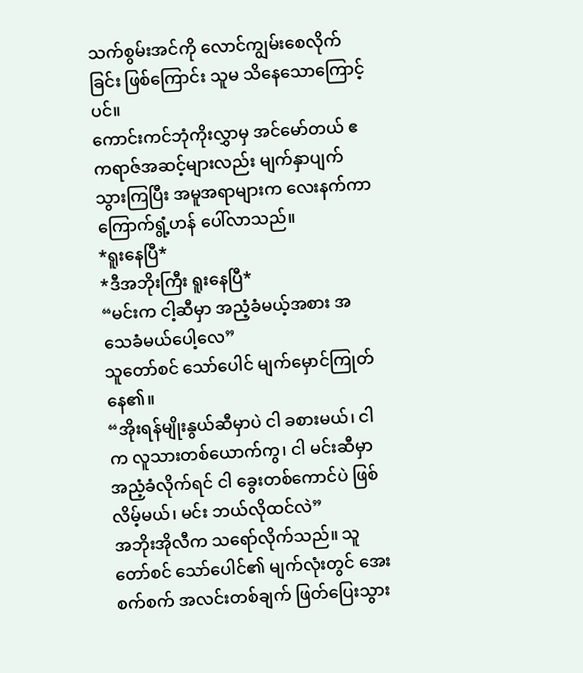သက်စွမ်းအင်ကို လောင်ကျွမ်းစေလိုက်ခြင်း ဖြစ်ကြောင်း သူမ သိနေသောကြောင့်ပင်။
ကောင်းကင်ဘုံကိုးလွှာမှ အင်မော်တယ် ဧကရာဇ်အဆင့်များလည်း မျက်နှာပျက်သွားကြပြီး အမူအရာများက လေးနက်ကာ ကြောက်ရွံ့ဟန် ပေါ်လာသည်။
*ရူးနေပြီ*
*ဒီအဘိုးကြီး ရူးနေပြီ*
“မင်းက ငါ့ဆီမှာ အညံ့ခံမယ့်အစား အသေခံမယ်ပေါ့လေ”
သူတော်စင် သော်ပေါင် မျက်မှောင်ကြုတ်နေ၏။
“အိုးရန်မျိုးနွယ်ဆီမှာပဲ ငါ ခစားမယ်၊ ငါက လူသားတစ်ယောက်ကွ၊ ငါ မင်းဆီမှာ အညံ့ခံလိုက်ရင် ငါ ခွေးတစ်ကောင်ပဲ ဖြစ်လိမ့်မယ်၊ မင်း ဘယ်လိုထင်လဲ”
အဘိုးအိုလီက သရော်လိုက်သည်။ သူတော်စင် သော်ပေါင်၏ မျက်လုံးတွင် အေးစက်စက် အလင်းတစ်ချက် ဖြတ်ပြေးသွား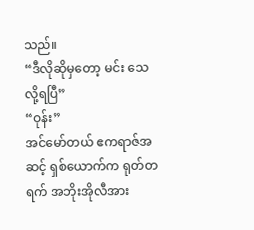သည်။
“ဒီလိုဆိုမှတော့ မင်း သေလို့ရပြီ”
“ဝုန်း”
အင်မော်တယ် ဧကရာဇ်အဆင့် ရှစ်ယောက်က ရုတ်တရက် အဘိုးအိုလီအား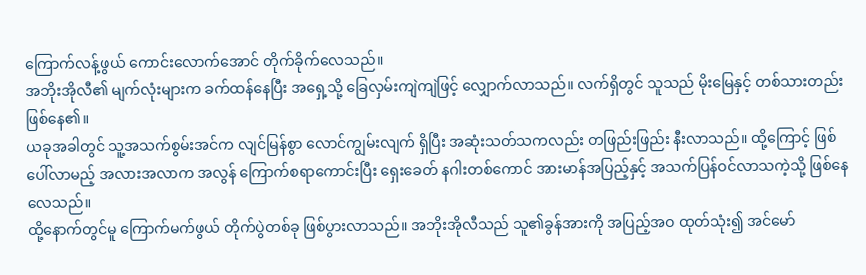ကြောက်လန့်ဖွယ် ကောင်းလောက်အောင် တိုက်ခိုက်လေသည်။
အဘိုးအိုလီ၏ မျက်လုံးများက ခက်ထန်နေပြီး အရှေ့သို့ ခြေလှမ်းကျဲကျဲဖြင့် လျှောက်လာသည်။ လက်ရှိတွင် သူသည် မိုးမြေနှင့် တစ်သားတည်း ဖြစ်နေ၏။
ယခုအခါတွင် သူ့အသက်စွမ်းအင်က လျင်မြန်စွာ လောင်ကျွမ်းလျက် ရှိပြီး အဆုံးသတ်သကလည်း တဖြည်းဖြည်း နီးလာသည်။ ထို့ကြောင့် ဖြစ်ပေါ်လာမည့် အလားအလာက အလွန် ကြောက်စရာကောင်းပြီး ရှေးခေတ် နဂါးတစ်ကောင် အားမာန်အပြည့်နှင့် အသက်ပြန်ဝင်လာသကဲ့သို့ ဖြစ်နေလေသည်။
ထို့နောက်တွင်မူ ကြောက်မက်ဖွယ် တိုက်ပွဲတစ်ခု ဖြစ်ပွားလာသည်။ အဘိုးအိုလီသည် သူ၏ခွန်အားကို အပြည့်အဝ ထုတ်သုံး၍ အင်မော်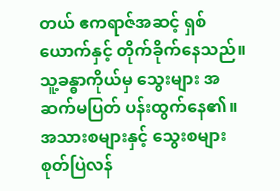တယ် ဧကရာဇ်အဆင့် ရှစ်ယောက်နှင့် တိုက်ခိုက်နေသည်။
သူ့ခန္ဓာကိုယ်မှ သွေးများ အဆက်မပြတ် ပန်းထွက်နေ၏။ အသားစများနှင့် သွေးစများ စုတ်ပြဲလန်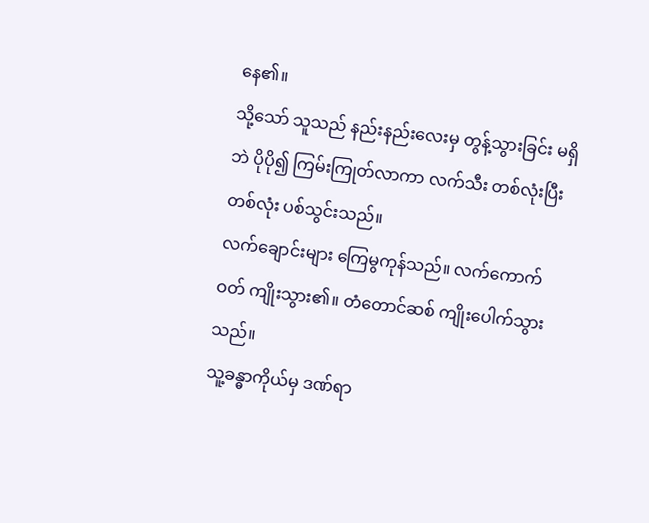နေ၏။
သို့သော် သူသည် နည်းနည်းလေးမှ တွန့်သွားခြင်း မရှိဘဲ ပိုပို၍ ကြမ်းကြုတ်လာကာ လက်သီး တစ်လုံးပြီး တစ်လုံး ပစ်သွင်းသည်။
လက်ချောင်းများ ကြေမွကုန်သည်။ လက်ကောက်ဝတ် ကျိုးသွား၏။ တံတောင်ဆစ် ကျိုးပေါက်သွားသည်။
သူ့ခန္ဓာကိုယ်မှ ဒဏ်ရာ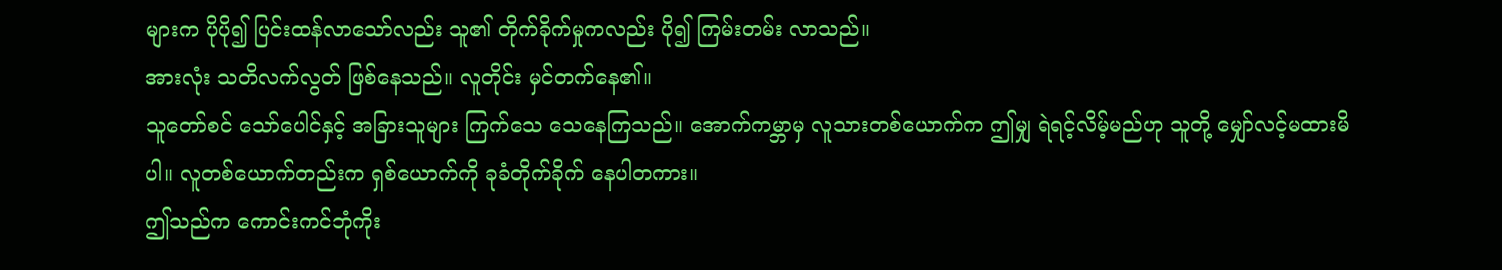များက ပိုပို၍ ပြင်းထန်လာသော်လည်း သူ၏ တိုက်ခိုက်မှုကလည်း ပို၍ ကြမ်းတမ်း လာသည်။
အားလုံး သတိလက်လွတ် ဖြစ်နေသည်။ လူတိုင်း မှင်တက်နေ၏။
သူတော်စင် သော်ပေါင်နှင့် အခြားသူများ ကြက်သေ သေနေကြသည်။ အောက်ကမ္ဘာမှ လူသားတစ်ယောက်က ဤမျှ ရဲရင့်လိမ့်မည်ဟု သူတို့ မျှော်လင့်မထားမိပါ။ လူတစ်ယောက်တည်းက ရှစ်ယောက်ကို ခုခံတိုက်ခိုက် နေပါတကား။
ဤသည်က ကောင်းကင်ဘုံကိုး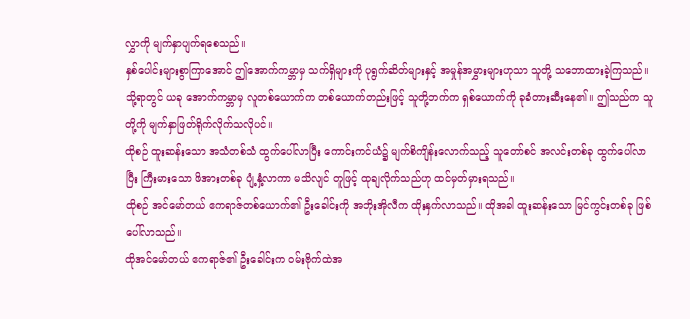လွှာကို မျက်နှာပျက်ရစေသည်။
နှစ်ပေါင်းများစွာကြာအောင် ဤအောက်ကမ္ဘာမှ သက်ရှိများကို ပုရွက်ဆိတ်များနှင့် အမှုန်အမွှားများဟုသာ သူတို့ သဘောထားခဲ့ကြသည်။ သို့ရာတွင် ယခု အောက်ကမ္ဘာမှ လူတစ်ယောက်က တစ်ယောက်တည်းဖြင့် သူတို့ဘက်က ရှစ်ယောက်ကို ခုခံတားဆီးနေ၏။ ဤသည်က သူတို့ကို မျက်နှာဖြတ်ရိုက်လိုက်သလိုပင်။
ထိုစဉ် ထူးဆန်းသော အသံတစ်သံ ထွက်ပေါ်လာပြီး ကောင်းကင်ယံ၌ မျက်စိကျိန်းလောက်သည့် သူတော်စင် အလင်းတစ်ခု ထွက်ပေါ်လာပြီး ကြီးမားသော ဖိအားတစ်ခု ပျံ့နှံ့လာကာ မသိလျင် တူဖြင့် ထုချလိုက်သည်ဟု ထင်မှတ်မှားရသည်။
ထိုစဉ် အင်မော်တယ် ဧကရာဇ်တစ်ယောက်၏ ဦးခေါင်းကို အဘိုးအိုလီက ထိုးနှက်လာသည်။ ထိုအခါ ထူးဆန်းသော မြင်ကွင်းတစ်ခု ဖြစ်ပေါ်လာသည်။
ထိုအင်မော်တယ် ဧကရာဇ်၏ ဦးခေါင်းက ဝမ်းဗိုက်ထဲအ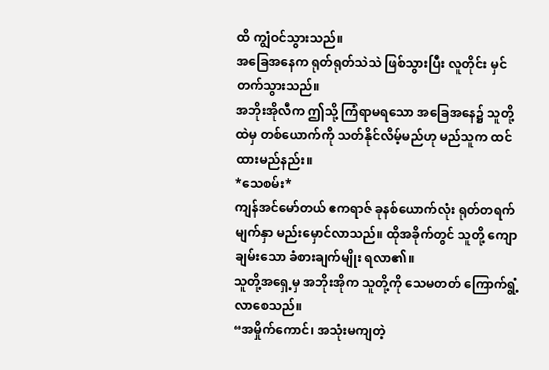ထိ ကျွံဝင်သွားသည်။
အခြေအနေက ရုတ်ရုတ်သဲသဲ ဖြစ်သွားပြီး လူတိုင်း မှင်တက်သွားသည်။
အဘိုးအိုလီက ဤသို့ ကြံရာမရသော အခြေအနေ၌ သူတို့ထဲမှ တစ်ယောက်ကို သတ်နိုင်လိမ့်မည်ဟု မည်သူက ထင်ထားမည်နည်း။
*သေစမ်း*
ကျန်အင်မော်တယ် ဧကရာဇ် ခုနစ်ယောက်လုံး ရုတ်တရက် မျက်နှာ မည်းမှောင်လာသည်။ ထိုအခိုက်တွင် သူတို့ ကျောချမ်းသော ခံစားချက်မျိုး ရလာ၏။
သူတို့အရှေ့မှ အဘိုးအိုက သူတို့ကို သေမတတ် ကြောက်ရွံ့လာစေသည်။
“အမှိုက်ကောင်၊ အသုံးမကျတဲ့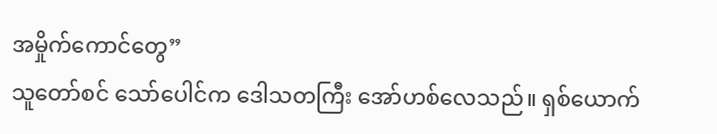အမှိုက်ကောင်တွေ”
သူတော်စင် သော်ပေါင်က ဒေါသတကြီး အော်ဟစ်လေသည်။ ရှစ်ယောက်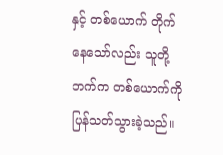နှင့် တစ်ယောက် တိုက်နေသော်လည်း သူတို့ဘက်က တစ်ယောက်ကို ပြန်သတ်သွားခဲ့သည်။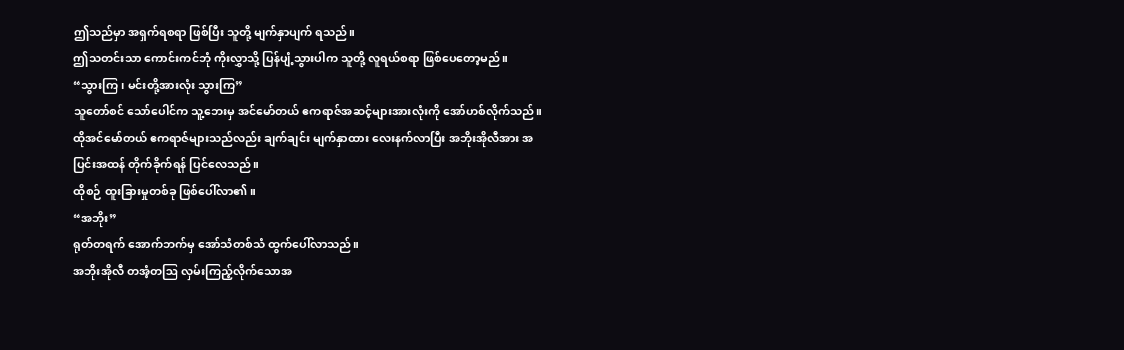ဤသည်မှာ အရှက်ရစရာ ဖြစ်ပြီး သူတို့ မျက်နှာပျက် ရသည်။
ဤသတင်းသာ ကောင်းကင်ဘုံ ကိုးလွှာသို့ ပြန်ပျံ့သွားပါက သူတို့ လူရယ်စရာ ဖြစ်ပေတော့မည်။
“သွားကြ၊ မင်းတို့အားလုံး သွားကြ”
သူတော်စင် သော်ပေါင်က သူ့ဘေးမှ အင်မော်တယ် ဧကရာဇ်အဆင့်များအားလုံးကို အော်ဟစ်လိုက်သည်။ ထိုအင်မော်တယ် ဧကရာဇ်များသည်လည်း ချက်ချင်း မျက်နှာထား လေးနက်လာပြီး အဘိုးအိုလီအား အပြင်းအထန် တိုက်ခိုက်ရန် ပြင်လေသည်။
ထိုစဉ် ထူးခြားမှုတစ်ခု ဖြစ်ပေါ်လာ၏။
“အဘိုး”
ရုတ်တရက် အောက်ဘက်မှ အော်သံတစ်သံ ထွက်ပေါ်လာသည်။
အဘိုးအိုလီ တအံ့တဩ လှမ်းကြည့်လိုက်သောအ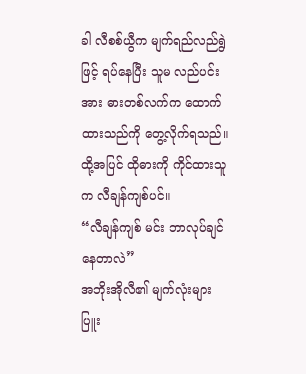ခါ လီစစ်ယွီက မျက်ရည်လည်ရွဲဖြင့် ရပ်နေပြီး သူမ လည်ပင်းအား ဓားတစ်လက်က ထောက်ထားသည်ကို တွေ့လိုက်ရသည်။
ထို့အပြင် ထိုဓားကို ကိုင်ထားသူက လီချန်ကျစ်ပင်။
“လီချန်ကျစ် မင်း ဘာလုပ်ချင်နေတာလဲ”
အဘိုးအိုလီ၏ မျက်လုံးများ ပြူး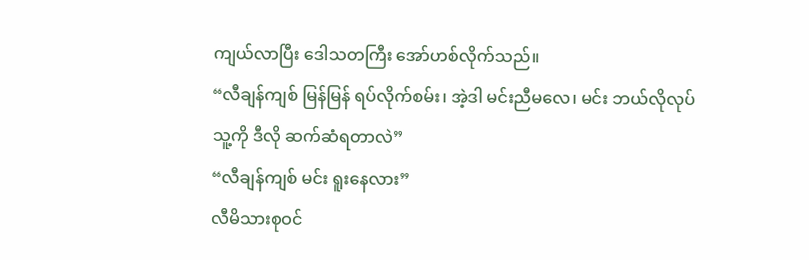ကျယ်လာပြီး ဒေါသတကြီး အော်ဟစ်လိုက်သည်။
“လီချန်ကျစ် မြန်မြန် ရပ်လိုက်စမ်း၊ အဲ့ဒါ မင်းညီမလေ၊ မင်း ဘယ်လိုလုပ် သူ့ကို ဒီလို ဆက်ဆံရတာလဲ”
“လီချန်ကျစ် မင်း ရူးနေလား”
လီမိသားစုဝင်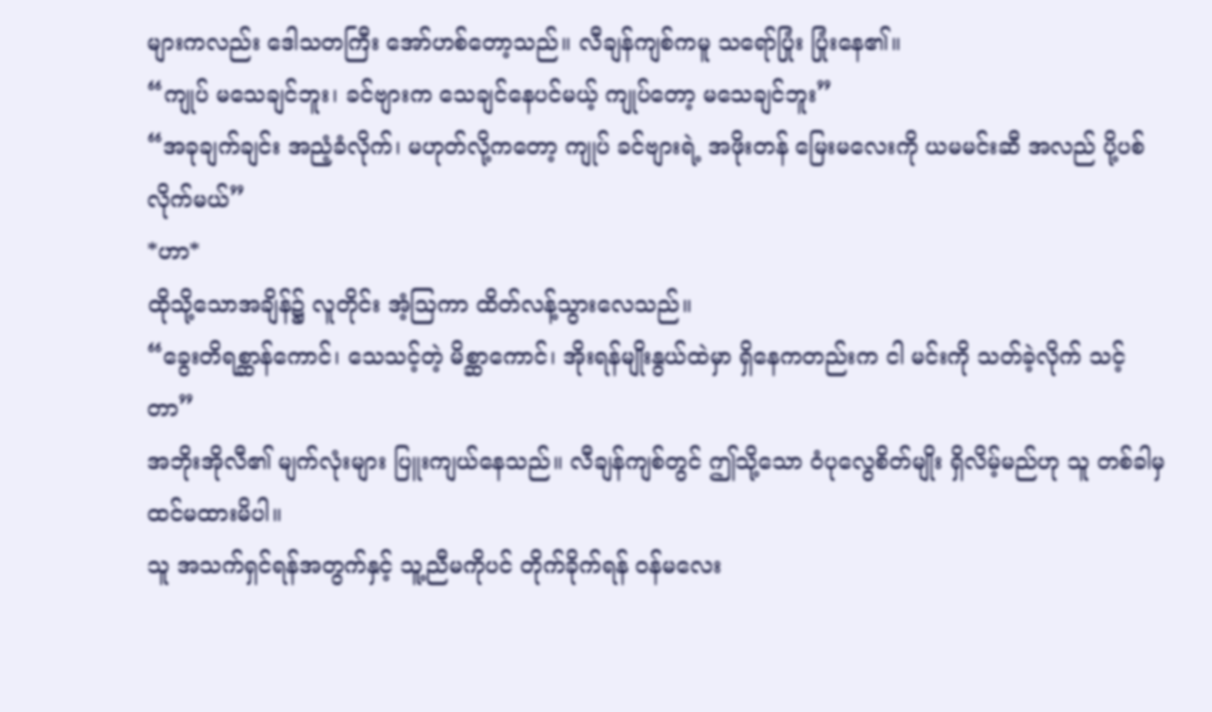များကလည်း ဒေါသတကြီး အော်ဟစ်တော့သည်။ လီချန်ကျစ်ကမူ သရော်ပြုံး ပြုံးနေ၏။
“ကျုပ် မသေချင်ဘူး၊ ခင်ဗျားက သေချင်နေပင်မယ့် ကျုပ်တော့ မသေချင်ဘူး”
“အခုချက်ချင်း အညံ့ခံလိုက်၊ မဟုတ်လို့ကတော့ ကျုပ် ခင်ဗျားရဲ့ အဖိုးတန် မြေးမလေးကို ယမမင်းဆီ အလည် ပို့ပစ်လိုက်မယ်”
*ဟာ*
ထိုသို့သောအချိန်၌ လူတိုင်း အံ့ဩကာ ထိတ်လန့်သွားလေသည်။
“ခွေးတိရစ္ဆာန်ကောင်၊ သေသင့်တဲ့ မိစ္ဆာကောင်၊ အိုးရန်မျိုးနွယ်ထဲမှာ ရှိနေကတည်းက ငါ မင်းကို သတ်ခဲ့လိုက် သင့်တာ”
အဘိုးအိုလီ၏ မျက်လုံးများ ပြူးကျယ်နေသည်။ လီချန်ကျစ်တွင် ဤသို့သော ဝံပုလွေစိတ်မျိုး ရှိလိမ့်မည်ဟု သူ တစ်ခါမှ ထင်မထားမိပါ။
သူ အသက်ရှင်ရန်အတွက်နှင့် သူ့ညီမကိုပင် တိုက်ခိုက်ရန် ဝန်မလေး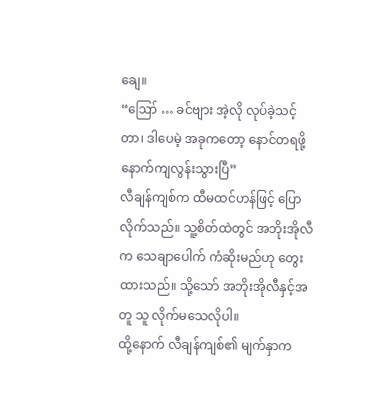ချေ။
“ဪ … ခင်ဗျား အဲ့လို လုပ်ခဲ့သင့်တာ၊ ဒါပေမဲ့ အခုကတော့ နောင်တရဖို့ နောက်ကျလွန်းသွားပြီ”
လီချန်ကျစ်က ထီမထင်ဟန်ဖြင့် ပြောလိုက်သည်။ သူ့စိတ်ထဲတွင် အဘိုးအိုလီက သေချာပေါက် ကံဆိုးမည်ဟု တွေးထားသည်။ သို့သော် အဘိုးအိုလီနှင့်အတူ သူ လိုက်မသေလိုပါ။
ထို့နောက် လီချန်ကျစ်၏ မျက်နှာက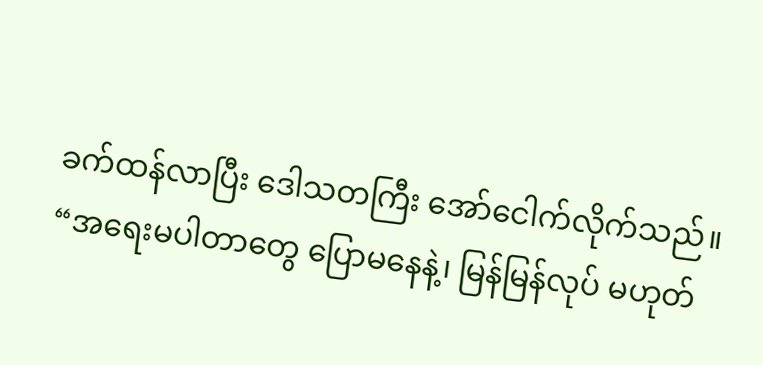ခက်ထန်လာပြီး ဒေါသတကြီး အော်ငေါက်လိုက်သည်။
“အရေးမပါတာတွေ ပြောမနေနဲ့၊ မြန်မြန်လုပ် မဟုတ်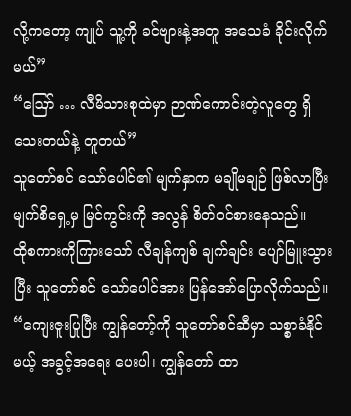လို့ကတော့ ကျုပ် သူ့ကို ခင်ဗျားနဲ့အတူ အသေခံ ခိုင်းလိုက်မယ်”
“ဪ … လီမိသားစုထဲမှာ ဉာဏ်ကောင်းတဲ့လူတွေ ရှိသေးတယ်နဲ့ တူတယ်”
သူတော်စင် သော်ပေါင်၏ မျက်နှာက မချိုမချဉ် ဖြစ်လာပြီး မျက်စိရှေ့မှ မြင်ကွင်းကို အလွန် စိတ်ဝင်စားနေသည်။
ထိုစကားကိုကြားသော် လီချန်ကျစ် ချက်ချင်း ပျော်မြူးသွားပြီး သူတော်စင် သော်ပေါင်အား ပြန်အော်ပြောလိုက်သည်။
“ကျေးဇူးပြုပြီး ကျွန်တော့်ကို သူတော်စင်ဆီမှာ သစ္စာခံနိုင်မယ့် အခွင့်အရေး ပေးပါ၊ ကျွန်တော် ထာ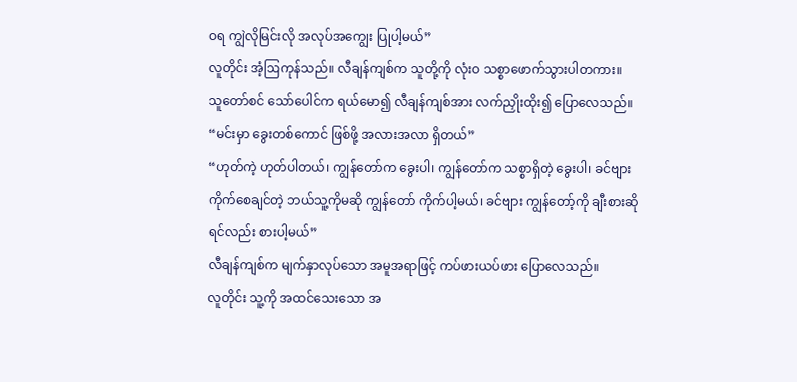ဝရ ကျွဲလိုမြင်းလို အလုပ်အကျွေး ပြုပါ့မယ်”
လူတိုင်း အံ့ဩကုန်သည်။ လီချန်ကျစ်က သူတို့ကို လုံးဝ သစ္စာဖောက်သွားပါတကား။
သူတော်စင် သော်ပေါင်က ရယ်မော၍ လီချန်ကျစ်အား လက်ညှိုးထိုး၍ ပြောလေသည်။
“မင်းမှာ ခွေးတစ်ကောင် ဖြစ်ဖို့ အလားအလာ ရှိတယ်”
“ဟုတ်ကဲ့ ဟုတ်ပါတယ်၊ ကျွန်တော်က ခွေးပါ၊ ကျွန်တော်က သစ္စာရှိတဲ့ ခွေးပါ၊ ခင်ဗျား ကိုက်စေချင်တဲ့ ဘယ်သူ့ကိုမဆို ကျွန်တော် ကိုက်ပါ့မယ်၊ ခင်ဗျား ကျွန်တော့်ကို ချီးစားဆိုရင်လည်း စားပါ့မယ်”
လီချန်ကျစ်က မျက်နှာလုပ်သော အမူအရာဖြင့် ကပ်ဖားယပ်ဖား ပြောလေသည်။
လူတိုင်း သူ့ကို အထင်သေးသော အ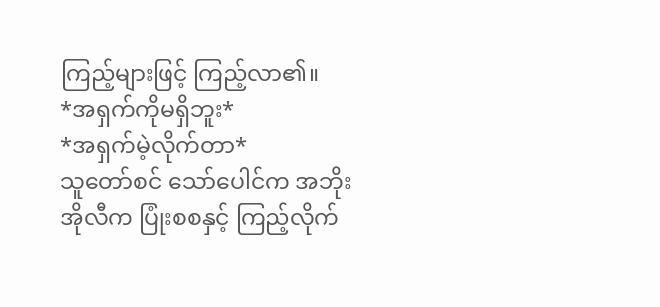ကြည့်များဖြင့် ကြည့်လာ၏။
*အရှက်ကိုမရှိဘူး*
*အရှက်မဲ့လိုက်တာ*
သူတော်စင် သော်ပေါင်က အဘိုးအိုလီက ပြုံးစစနှင့် ကြည့်လိုက်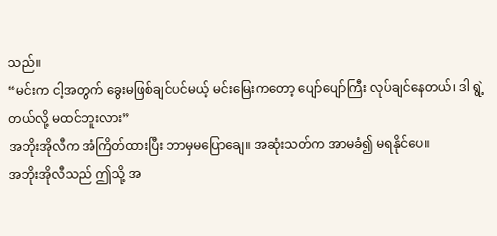သည်။
“မင်းက ငါ့အတွက် ခွေးမဖြစ်ချင်ပင်မယ့် မင်းမြေးကတော့ ပျော်ပျော်ကြီး လုပ်ချင်နေတယ်၊ ဒါ ရွဲ့တယ်လို့ မထင်ဘူးလား”
အဘိုးအိုလီက အံကြိတ်ထားပြီး ဘာမှမပြောချေ။ အဆုံးသတ်က အာမခံ၍ မရနိုင်ပေ။
အဘိုးအိုလီသည် ဤသို့ အ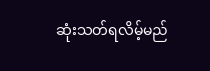ဆုံးသတ်ရလိမ့်မည်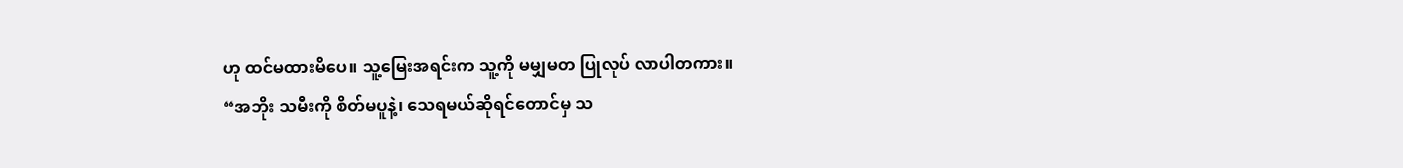ဟု ထင်မထားမိပေ။ သူ့မြေးအရင်းက သူ့ကို မမျှမတ ပြုလုပ် လာပါတကား။
“အဘိုး သမီးကို စိတ်မပူနဲ့၊ သေရမယ်ဆိုရင်တောင်မှ သ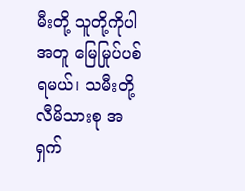မီးတို့ သူတို့ကိုပါ အတူ မြေမြုပ်ပစ်ရမယ်၊ သမီးတို့ လီမိသားစု အရှက်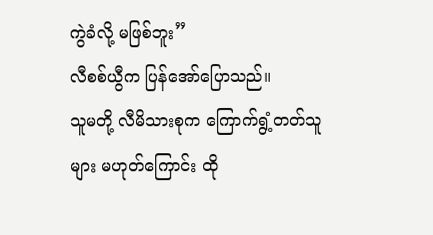ကွဲခံလို့ မဖြစ်ဘူး”
လီစစ်ယွီက ပြန်အော်ပြောသည်။
သူမတို့ လီမိသားစုက ကြောက်ရွံ့တတ်သူများ မဟုတ်ကြောင်း ထို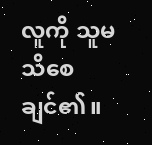လူကို သူမ သိစေချင်၏။